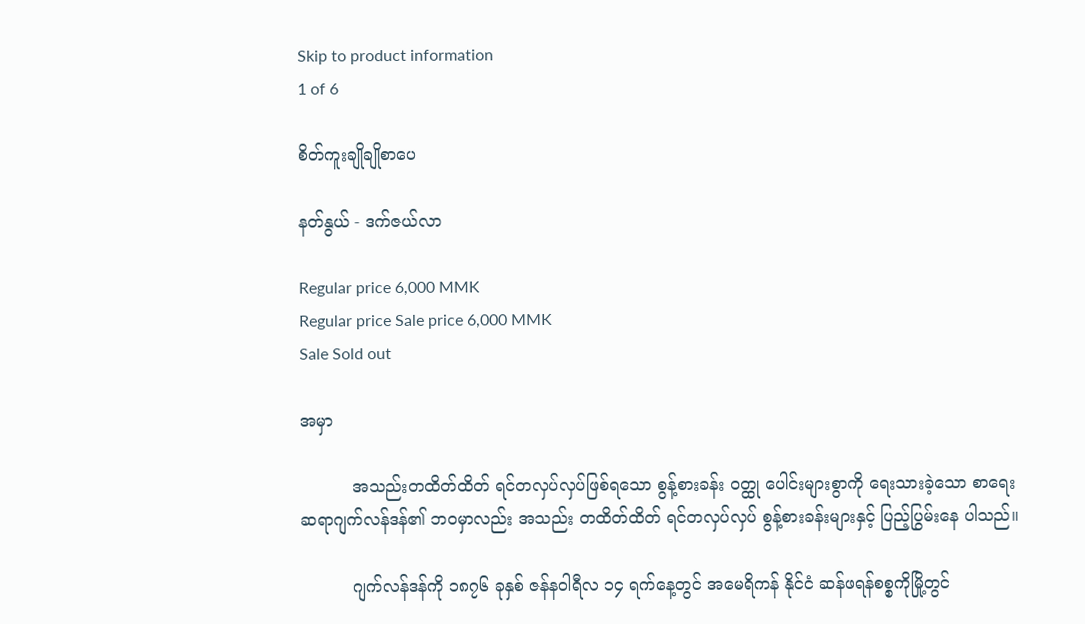Skip to product information
1 of 6

စိတ်ကူးချိုချိုစာပေ

နတ်နွယ် - ဒက်ဇယ်လာ

Regular price 6,000 MMK
Regular price Sale price 6,000 MMK
Sale Sold out

အမှာ

          အသည်းတထိတ်ထိတ် ရင်တလှပ်လှပ်ဖြစ်ရသော စွန့်စားခန်း ဝတ္ထု ပေါင်းများစွာကို ရေးသားခဲ့သော စာရေးဆရာဂျက်လန်ဒန်၏ ဘဝမှာလည်း အသည်း တထိတ်ထိတ် ရင်တလှပ်လှပ် စွန့်စားခန်းများနှင့် ပြည့်ပြွမ်းနေ ပါသည်။

          ဂျက်လန်ဒန်ကို ၁၈၇၆ ခုနှစ် ဇန်နဝါရီလ ၁၄ ရက်နေ့တွင် အမေရိကန် နိုင်ငံ ဆန်ဖရန်စစ္စကိုမြို့တွင်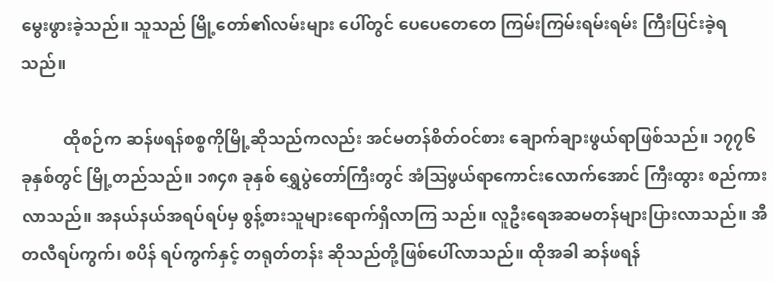မွေးဖွားခဲ့သည်။ သူသည် မြို့တော်၏လမ်းများ ပေါ်တွင် ပေပေတေတေ ကြမ်းကြမ်းရမ်းရမ်း ကြီးပြင်းခဲ့ရသည်။

          ထိုစဉ်က ဆန်ဖရန်စစ္စကိုမြို့ဆိုသည်ကလည်း အင်မတန်စိတ်ဝင်စား ချောက်ချားဖွယ်ရာဖြစ်သည်။ ၁၇၇၆ ခုနှစ်တွင် မြို့တည်သည်။ ၁၈၄၈ ခုနှစ် ရွှေပွဲတော်ကြီးတွင် အံဩဖွယ်ရာကောင်းလောက်အောင် ကြီးထွား စည်ကားလာသည်။ အနယ်နယ်အရပ်ရပ်မှ စွန့်စားသူများရောက်ရှိလာကြ သည်။ လူဦးရေအဆမတန်များပြားလာသည်။ အီတလီရပ်ကွက်၊ စပိန် ရပ်ကွက်နှင့် တရုတ်တန်း ဆိုသည်တို့ဖြစ်ပေါ်လာသည်။ ထိုအခါ ဆန်ဖရန်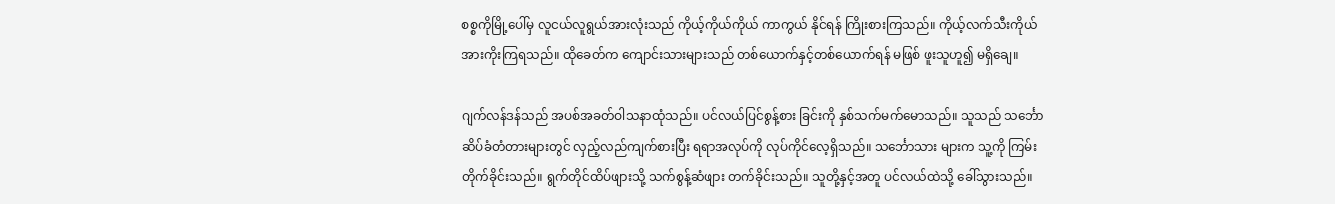စစ္စကိုမြို့ပေါ်မှ လူငယ်လူရွယ်အားလုံးသည် ကိုယ့်ကိုယ်ကိုယ် ကာကွယ် နိုင်ရန် ကြိုးစားကြသည်။ ကိုယ့်လက်သီးကိုယ် အားကိုးကြရသည်။ ထိုခေတ်က ကျောင်းသားများသည် တစ်ယောက်နှင့်တစ်ယောက်ရန် မဖြစ် ဖူးသူဟူ၍ မရှိချေ။

ဂျက်လန်ဒန်သည် အပစ်အခတ်ဝါသနာထုံသည်။ ပင်လယ်ပြင်စွန့်စား ခြင်းကို နှစ်သက်မက်မောသည်။ သူသည် သင်္ဘောဆိပ်ခံတံတားများတွင် လှည့်လည်ကျက်စားပြီး ရရာအလုပ်ကို လုပ်ကိုင်လေ့ရှိသည်။ သင်္ဘောသား များက သူ့ကို ကြမ်းတိုက်ခိုင်းသည်။ ရွက်တိုင်ထိပ်ဖျားသို့ သက်စွန့်ဆံဖျား တက်ခိုင်းသည်။ သူတို့နှင့်အတူ ပင်လယ်ထဲသို့ ခေါ်သွားသည်။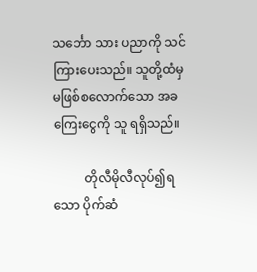သင်္ဘော သား ပညာကို သင်ကြားပေးသည်။ သူတို့ထံမှ မဖြစ်စလောက်သော အခကြေးငွေကို သူ ရရှိသည်။

          တိုလီမိုလီလုပ်၍ရသော ပိုက်ဆံ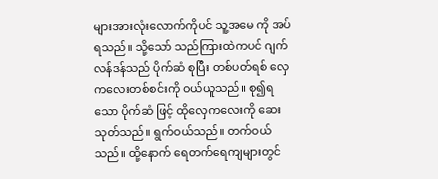များအားလုံးလောက်ကိုပင် သူ့အမေ ကို အပ်ရသည်။ သို့သော် သည်ကြားထဲကပင် ဂျက်လန်ဒန်သည် ပိုက်ဆံ စုပြီး တစ်ပတ်ရစ် လှေကလေးတစ်စင်းကို ဝယ်ယူသည်။ စု၍ရသော ပိုက်ဆံ ဖြင့် ထိုလှေကလေးကို ဆေးသုတ်သည်။ ရွက်ဝယ်သည်။ တက်ဝယ်သည်။ ထို့နောက် ရေတက်ရေကျများတွင်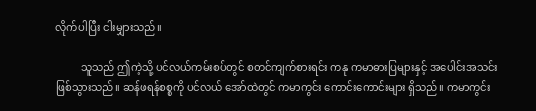လိုက်ပါပြီး ငါးမျှားသည်။

          သူသည် ဤကဲ့သို့ ပင်လယ်ကမ်းစပ်တွင် စတင်ကျက်စားရင်း ကနု ကမာဓားပြများနှင့် အပေါင်းအသင်းဖြစ်သွားသည်။ ဆန်ဖရန်စစ္စကို ပင်လယ် အော်ထဲတွင် ကမာကွင်း ကောင်းကောင်းများ ရှိသည်။ ကမာကွင်း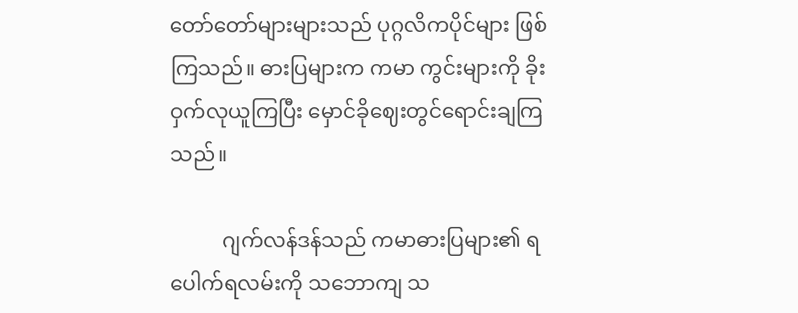တော်တော်များများသည် ပုဂ္ဂလိကပိုင်များ ဖြစ်ကြသည်။ ဓားပြများက ကမာ ကွင်းများကို ခိုးဝှက်လုယူကြပြီး မှောင်ခိုဈေးတွင်ရောင်းချကြသည်။

          ဂျက်လန်ဒန်သည် ကမာဓားပြများ၏ ရပေါက်ရလမ်းကို သဘောကျ သ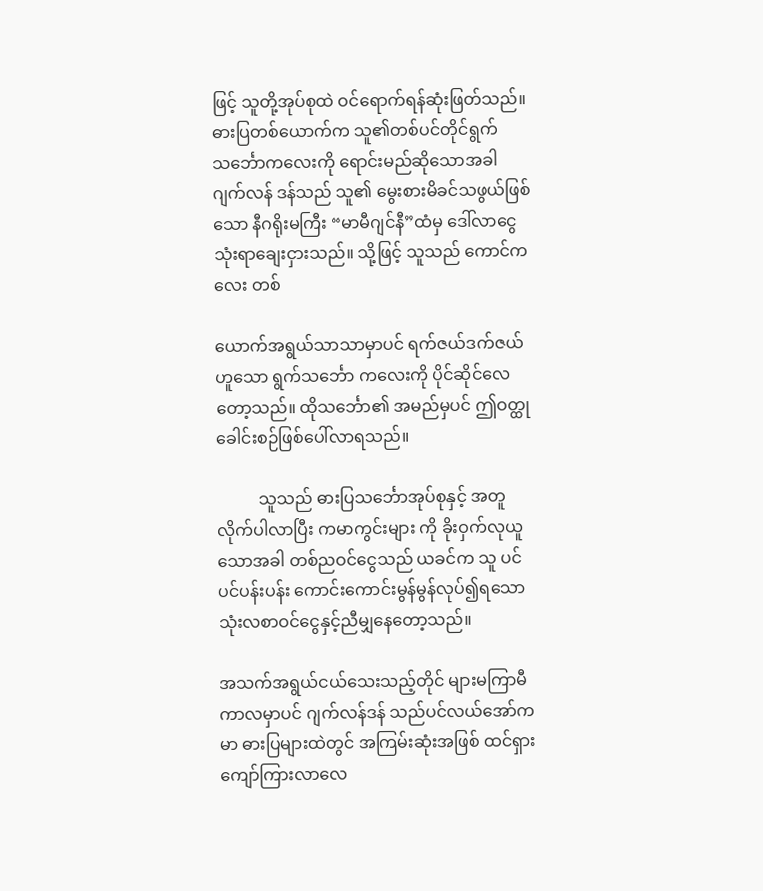ဖြင့် သူတို့အုပ်စုထဲ ဝင်ရောက်ရန်ဆုံးဖြတ်သည်။ ဓားပြတစ်ယောက်က သူ၏တစ်ပင်တိုင်ရွက်သင်္ဘောကလေးကို ရောင်းမည်ဆိုသောအခါ ဂျက်လန် ဒန်သည် သူ၏ မွေးစားမိခင်သဖွယ်ဖြစ်သော နီဂရိုးမကြီး “မာမီဂျင်နီ”ထံမှ ဒေါ်လာငွေသုံးရာချေးငှားသည်။ သို့ဖြင့် သူသည် ကောင်ကလေး တစ်

ယောက်အရွယ်သာသာမှာပင် ရက်ဇယ်ဒက်ဇယ်ဟူသော ရွက်သင်္ဘော ကလေးကို ပိုင်ဆိုင်လေတော့သည်။ ထိုသင်္ဘော၏ အမည်မှပင် ဤဝတ္ထု ခေါင်းစဉ်ဖြစ်ပေါ်လာရသည်။

          သူသည် ဓားပြသင်္ဘောအုပ်စုနှင့် အတူလိုက်ပါလာပြီး ကမာကွင်းများ ကို ခိုးဝှက်လုယူသောအခါ တစ်ညဝင်ငွေသည် ယခင်က သူ ပင်ပင်ပန်းပန်း ကောင်းကောင်းမွန်မွန်လုပ်၍ရသော သုံးလစာဝင်ငွေနှင့်ညီမျှနေတော့သည်။

အသက်အရွယ်ငယ်သေးသည့်တိုင် များမကြာမီကာလမှာပင် ဂျက်လန်ဒန် သည်ပင်လယ်အော်ကမာ ဓားပြများထဲတွင် အကြမ်းဆုံးအဖြစ် ထင်ရှားကျော်ကြားလာလေ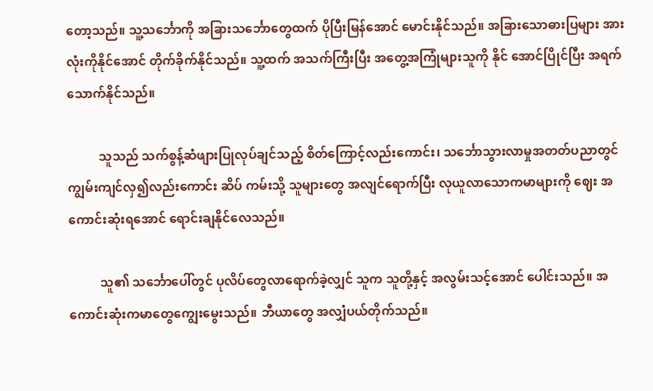တော့သည်။ သူ့သင်္ဘောကို အခြားသင်္ဘောတွေထက် ပိုပြီးမြန်အောင် မောင်းနိုင်သည်။ အခြားသောဓားပြများ အားလုံးကိုနိုင်အောင် တိုက်ခိုက်နိုင်သည်။ သူ့ထက် အသက်ကြီးပြီး အတွေ့အကြုံများသူကို နိုင် အောင်ပြိုင်ပြီး အရက်သောက်နိုင်သည်။

          သူသည် သက်စွန့်ဆံဖျားပြုလုပ်ချင်သည့် စိတ်ကြောင့်လည်းကောင်း၊ သင်္ဘောသွားလာမှုအတတ်ပညာတွင် ကျွမ်းကျင်လှ၍လည်းကောင်း ဆိပ် ကမ်းသို့ သူများတွေ အလျင်ရောက်ပြီး လုယူလာသောကမာများကို ဈေး အကောင်းဆုံးရအောင် ရောင်းချနိုင်လေသည်။

          သူ၏ သင်္ဘောပေါ်တွင် ပုလိပ်တွေလာရောက်ခဲ့လျှင် သူက သူတို့နှင့် အလွမ်းသင့်အောင် ပေါင်းသည်။ အကောင်းဆုံးကမာတွေကျွေးမွေးသည်။ ဘီယာတွေ အလျှံပယ်တိုက်သည်။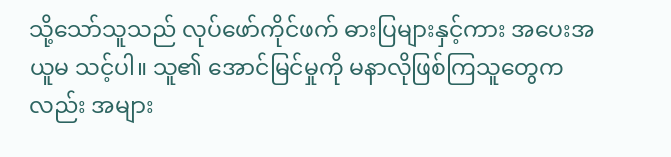သို့သော်သူသည် လုပ်ဖော်ကိုင်ဖက် ဓားပြများနှင့်ကား အပေးအယူမ သင့်ပါ။ သူ၏ အောင်မြင်မှုကို မနာလိုဖြစ်ကြသူတွေကလည်း အများ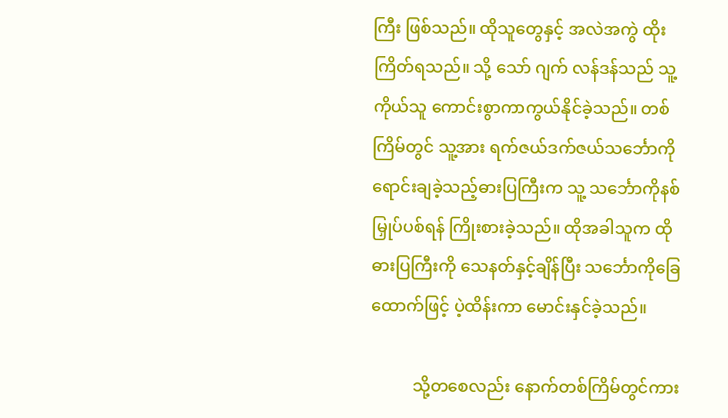ကြီး ဖြစ်သည်။ ထိုသူတွေနှင့် အလဲအကွဲ ထိုးကြိတ်ရသည်။ သို့ သော် ဂျက် လန်ဒန်သည် သူ့ကိုယ်သူ ကောင်းစွာကာကွယ်နိုင်ခဲ့သည်။ တစ်ကြိမ်တွင် သူ့အား ရက်ဇယ်ဒက်ဇယ်သင်္ဘောကို ရောင်းချခဲ့သည့်ဓားပြကြီးက သူ့ သင်္ဘောကိုနစ်မြှုပ်ပစ်ရန် ကြိုးစားခဲ့သည်။ ထိုအခါသူက ထိုဓားပြကြီးကို သေနတ်နှင့်ချိန်ပြီး သင်္ဘောကိုခြေထောက်ဖြင့် ပဲ့ထိန်းကာ မောင်းနှင်ခဲ့သည်။

          သို့တစေလည်း နောက်တစ်ကြိမ်တွင်ကား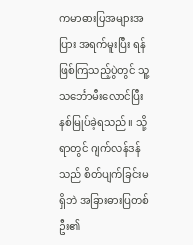ကမာဓားပြအများအပြား အရက်မူးပြီး ရန်ဖြစ်ကြသည့်ပွဲတွင် သူ့သင်္ဘောမီးလောင်ပြီး နစ်မြုပ်ခဲ့ရသည်။ သို့ရာတွင် ဂျက်လန်ဒန်သည် စိတ်ပျက်ခြင်းမရှိဘဲ အခြားဓားပြတစ်ဦး၏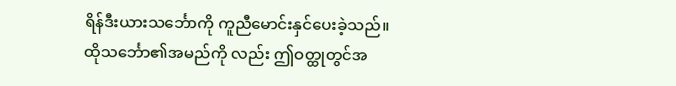ရိန်ဒီးယားသင်္ဘောကို ကူညီမောင်းနှင်ပေးခဲ့သည်။ ထိုသင်္ဘော၏အမည်ကို လည်း ဤဝတ္ထုတွင်အ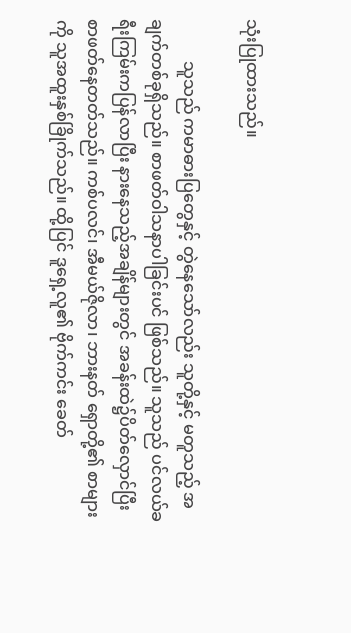သုံးပြုထားသည်။

          သူသည် ကမာဓားပြတွေနှင့် တွဲနေသော်လည်း သူတို့နှင့် မတူသည့် အချက်တစ်ခုရှိသည်။ စာဖတ်ဝါသနာပါခြင်းပင် ဖြစ်သည်။ သူသည် ပင်လယ်ခရီးကြမ်းကပြန်လာပြီး နားနေသည့်အချိန်များတွင် အခန်းထဲ၌ပိတ်လှောင်ပြီး စာဖတ်နေတတ်သည်။ ကစ်ပလင်၊ အီမယ်ဇိုလာ၊ ဘားနတ် ရှောတို့၏ စာများကို သူအထူးနှစ်ခြိုက်သည်။ ထို့ပြင် ဒူရှေ့လူ၏ ဗိုက်ကင်း ခေတ်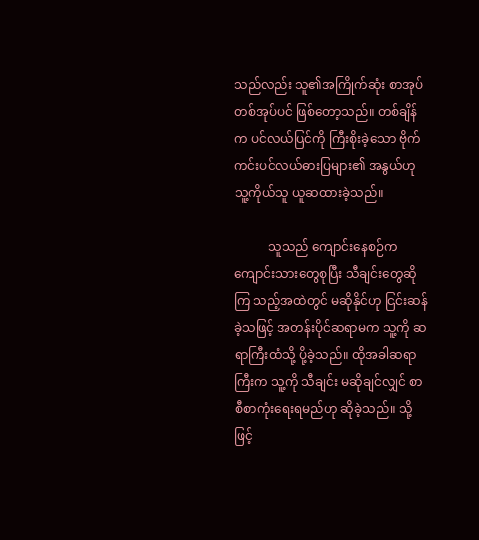သည်လည်း သူ၏အကြိုက်ဆုံး စာအုပ်တစ်အုပ်ပင် ဖြစ်တော့သည်။ တစ်ချိန်က ပင်လယ်ပြင်ကို ကြီးစိုးခဲ့သော ဗိုက်ကင်းပင်လယ်ဓားပြများ၏ အနွယ်ဟု သူ့ကိုယ်သူ ယူဆထားခဲ့သည်။

           သူသည် ကျောင်းနေစဉ်က ကျောင်းသားတွေစုပြီး သီချင်းတွေဆိုကြ သည့်အထဲတွင် မဆိုနိုင်ဟု ငြင်းဆန်ခဲ့သဖြင့် အတန်းပိုင်ဆရာမက သူ့ကို ဆရာကြီးထံသို့ ပို့ခဲ့သည်။ ထိုအခါဆရာကြီးက သူ့ကို သီချင်း မဆိုချင်လျှင် စာစီစာကုံးရေးရမည်ဟု ဆိုခဲ့သည်။ သို့ဖြင့်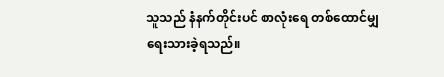သူသည် နံနက်တိုင်းပင် စာလုံးရေ တစ်ထောင်မျှ ရေးသားခဲ့ရသည်။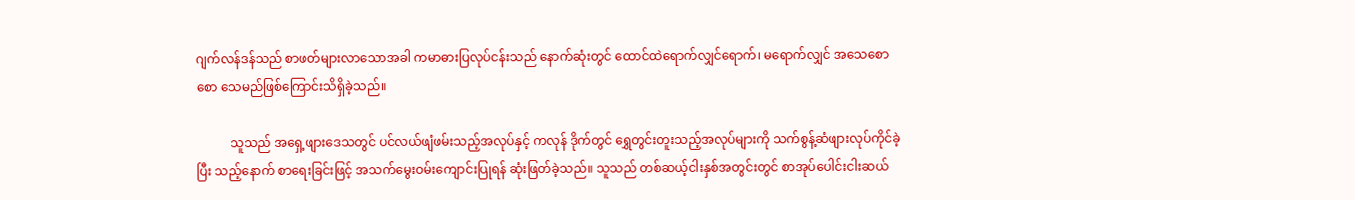ဂျက်လန်ဒန်သည် စာဖတ်များလာသောအခါ ကမာဓားပြလုပ်ငန်းသည် နောက်ဆုံးတွင် ထောင်ထဲရောက်လျှင်ရောက်၊ မရောက်လျှင် အသေစောစော သေမည်ဖြစ်ကြောင်းသိရှိခဲ့သည်။

           သူသည် အရှေ့ဖျားဒေသတွင် ပင်လယ်ဖျံဖမ်းသည့်အလုပ်နှင့် ကလုန် ဒိုက်တွင် ရွှေတွင်းတူးသည့်အလုပ်များကို သက်စွန့်ဆံဖျားလုပ်ကိုင်ခဲ့ပြီး သည့်နောက် စာရေးခြင်းဖြင့် အသက်မွေးဝမ်းကျောင်းပြုရန် ဆုံးဖြတ်ခဲ့သည်။ သူသည် တစ်ဆယ့်ငါးနှစ်အတွင်းတွင် စာအုပ်ပေါင်းငါးဆယ်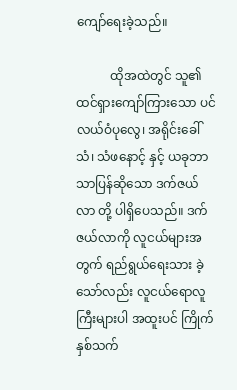ကျော်ရေးခဲ့သည်။

           ထိုအထဲတွင် သူ၏ ထင်ရှားကျော်ကြားသော ပင်လယ်ဝံပုလွေ၊ အရိုင်းခေါ်သံ၊ သံဖနောင့် နှင့် ယခုဘာသာပြန်ဆိုသော ဒက်ဇယ်လာ တို့ ပါရှိပေသည်။ ဒက်ဇယ်လာကို လူငယ်များအတွက် ရည်ရွယ်ရေးသား ခဲ့သော်လည်း လူငယ်ရောလူကြီးများပါ အထူးပင် ကြိုက်နှစ်သက်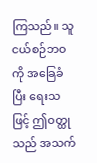ကြသည်။ သူငယ်စဉ်ဘဝကို အခြေခံပြီး ရေးသဖြင့် ဤဝတ္ထုသည် အသက်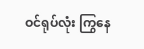ဝင်ရုပ်လုံး ကြွနေ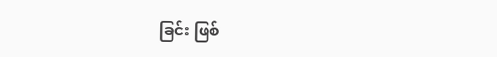ခြင်း ဖြစ်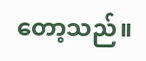တော့သည်။